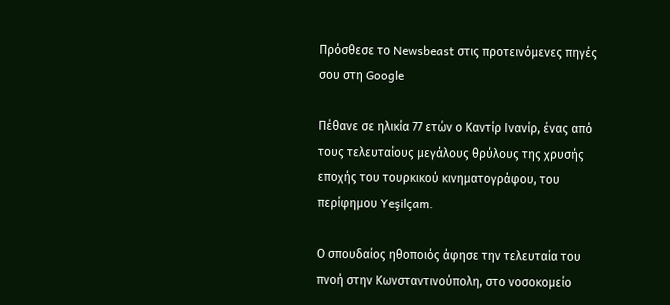Πρόσθεσε το Newsbeast στις προτεινόμενες πηγές σου στη Google

Πέθανε σε ηλικία 77 ετών ο Καντίρ Ινανίρ, ένας από τους τελευταίους μεγάλους θρύλους της χρυσής εποχής του τουρκικού κινηματογράφου, του περίφημου Yeşilçam.

Ο σπουδαίος ηθοποιός άφησε την τελευταία του πνοή στην Κωνσταντινούπολη, στο νοσοκομείο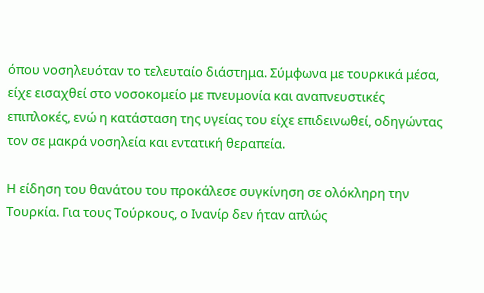όπου νοσηλευόταν το τελευταίο διάστημα. Σύμφωνα με τουρκικά μέσα, είχε εισαχθεί στο νοσοκομείο με πνευμονία και αναπνευστικές επιπλοκές, ενώ η κατάσταση της υγείας του είχε επιδεινωθεί, οδηγώντας τον σε μακρά νοσηλεία και εντατική θεραπεία.

Η είδηση του θανάτου του προκάλεσε συγκίνηση σε ολόκληρη την Τουρκία. Για τους Τούρκους, ο Ινανίρ δεν ήταν απλώς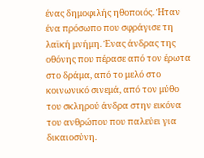ένας δημοφιλής ηθοποιός. Ήταν ένα πρόσωπο που σφράγισε τη λαϊκή μνήμη. Ένας άνδρας της οθόνης που πέρασε από τον έρωτα στο δράμα, από το μελό στο κοινωνικό σινεμά, από τον μύθο του σκληρού άνδρα στην εικόνα του ανθρώπου που παλεύει για δικαιοσύνη.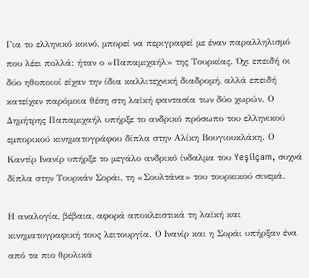Για το ελληνικό κοινό, μπορεί να περιγραφεί με έναν παραλληλισμό που λέει πολλά: ήταν ο «Παπαμιχαήλ» της Τουρκίας. Όχι επειδή οι δύο ηθοποιοί είχαν την ίδια καλλιτεχνική διαδρομή, αλλά επειδή κατείχαν παρόμοια θέση στη λαϊκή φαντασία των δύο χωρών. Ο Δημήτρης Παπαμιχαήλ υπήρξε το ανδρικό πρόσωπο του ελληνικού εμπορικού κινηματογράφου δίπλα στην Αλίκη Βουγιουκλάκη. Ο Καντίρ Ινανίρ υπήρξε το μεγάλο ανδρικό ίνδαλμα του Yeşilçam, συχνά δίπλα στην Τουρκάν Σοράι, τη «Σουλτάνα» του τουρκικού σινεμά.

Η αναλογία, βέβαια, αφορά αποκλειστικά τη λαϊκή και κινηματογραφική τους λειτουργία. Ο Ινανίρ και η Σοράι υπήρξαν ένα από τα πιο θρυλικά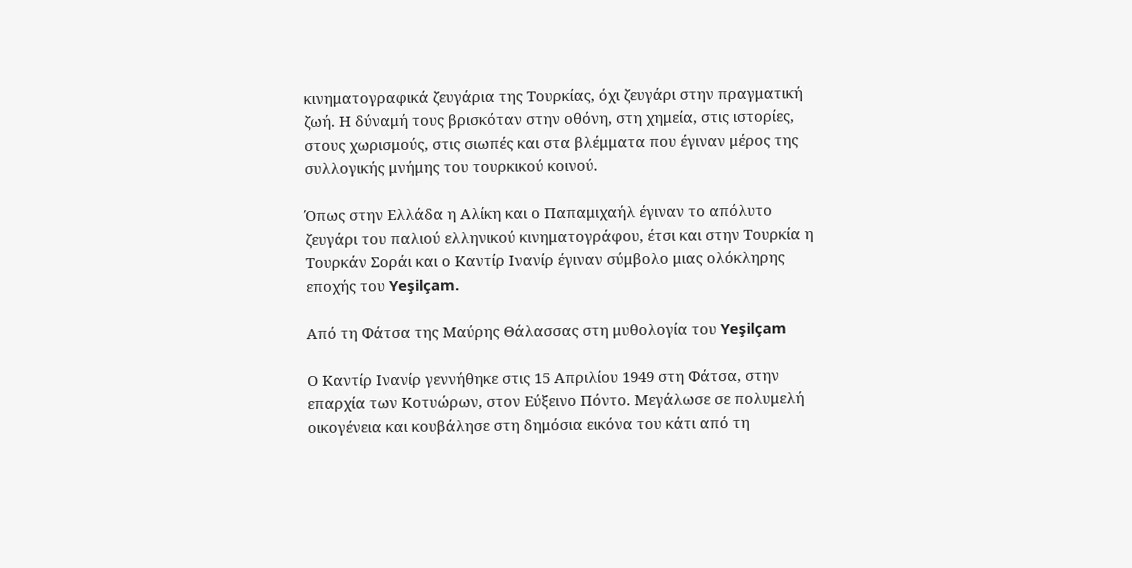κινηματογραφικά ζευγάρια της Τουρκίας, όχι ζευγάρι στην πραγματική ζωή. Η δύναμή τους βρισκόταν στην οθόνη, στη χημεία, στις ιστορίες, στους χωρισμούς, στις σιωπές και στα βλέμματα που έγιναν μέρος της συλλογικής μνήμης του τουρκικού κοινού.

Όπως στην Ελλάδα η Αλίκη και ο Παπαμιχαήλ έγιναν το απόλυτο ζευγάρι του παλιού ελληνικού κινηματογράφου, έτσι και στην Τουρκία η Τουρκάν Σοράι και ο Καντίρ Ινανίρ έγιναν σύμβολο μιας ολόκληρης εποχής του Yeşilçam.

Από τη Φάτσα της Μαύρης Θάλασσας στη μυθολογία του Yeşilçam

Ο Καντίρ Ινανίρ γεννήθηκε στις 15 Απριλίου 1949 στη Φάτσα, στην επαρχία των Κοτυώρων, στον Εύξεινο Πόντο. Μεγάλωσε σε πολυμελή οικογένεια και κουβάλησε στη δημόσια εικόνα του κάτι από τη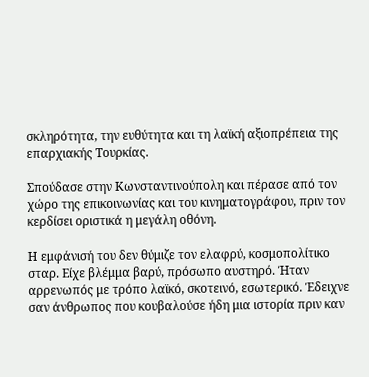σκληρότητα, την ευθύτητα και τη λαϊκή αξιοπρέπεια της επαρχιακής Τουρκίας.

Σπούδασε στην Κωνσταντινούπολη και πέρασε από τον χώρο της επικοινωνίας και του κινηματογράφου, πριν τον κερδίσει οριστικά η μεγάλη οθόνη.

Η εμφάνισή του δεν θύμιζε τον ελαφρύ, κοσμοπολίτικο σταρ. Είχε βλέμμα βαρύ, πρόσωπο αυστηρό. Ήταν αρρενωπός με τρόπο λαϊκό, σκοτεινό, εσωτερικό. Έδειχνε σαν άνθρωπος που κουβαλούσε ήδη μια ιστορία πριν καν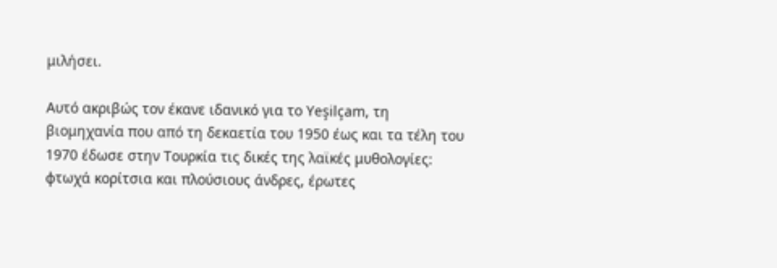μιλήσει.

Αυτό ακριβώς τον έκανε ιδανικό για το Yeşilçam, τη βιομηχανία που από τη δεκαετία του 1950 έως και τα τέλη του 1970 έδωσε στην Τουρκία τις δικές της λαϊκές μυθολογίες: φτωχά κορίτσια και πλούσιους άνδρες, έρωτες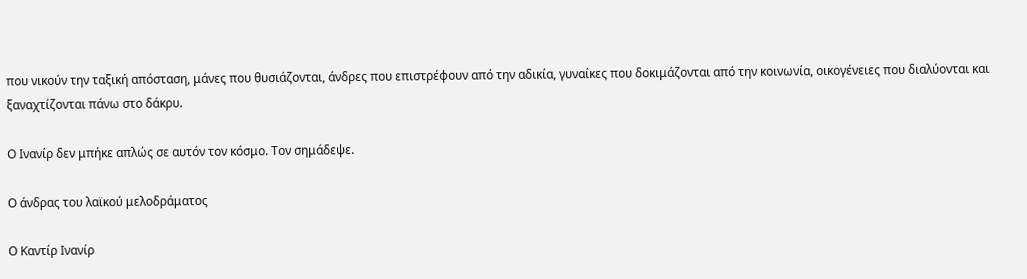που νικούν την ταξική απόσταση, μάνες που θυσιάζονται, άνδρες που επιστρέφουν από την αδικία, γυναίκες που δοκιμάζονται από την κοινωνία, οικογένειες που διαλύονται και ξαναχτίζονται πάνω στο δάκρυ.

Ο Ινανίρ δεν μπήκε απλώς σε αυτόν τον κόσμο. Τον σημάδεψε.

Ο άνδρας του λαϊκού μελοδράματος

Ο Καντίρ Ινανίρ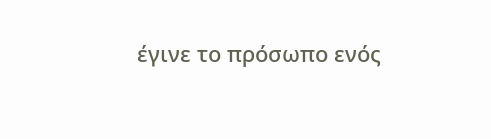έγινε το πρόσωπο ενός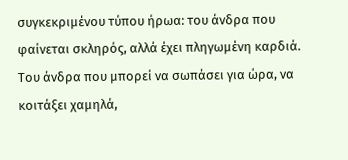συγκεκριμένου τύπου ήρωα: του άνδρα που φαίνεται σκληρός, αλλά έχει πληγωμένη καρδιά. Του άνδρα που μπορεί να σωπάσει για ώρα, να κοιτάξει χαμηλά,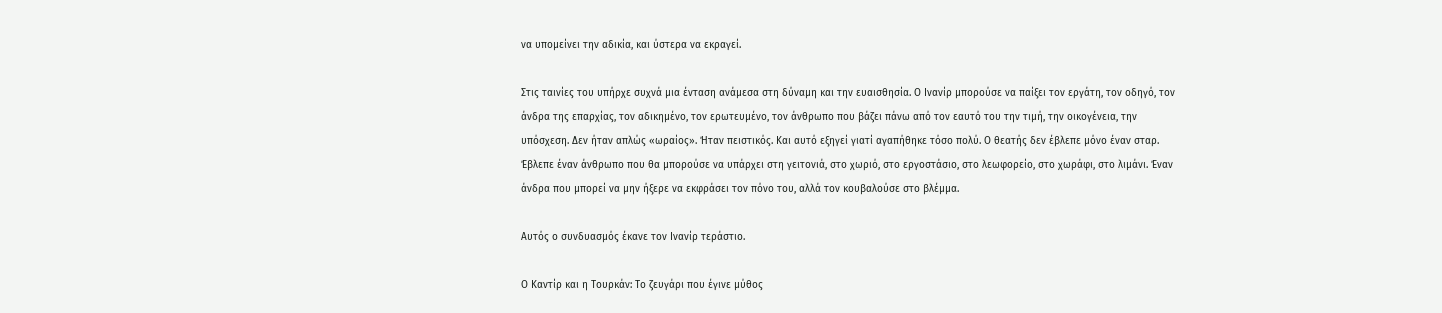να υπομείνει την αδικία, και ύστερα να εκραγεί.

Στις ταινίες του υπήρχε συχνά μια ένταση ανάμεσα στη δύναμη και την ευαισθησία. Ο Ινανίρ μπορούσε να παίξει τον εργάτη, τον οδηγό, τον άνδρα της επαρχίας, τον αδικημένο, τον ερωτευμένο, τον άνθρωπο που βάζει πάνω από τον εαυτό του την τιμή, την οικογένεια, την υπόσχεση. Δεν ήταν απλώς «ωραίος». Ήταν πειστικός. Και αυτό εξηγεί γιατί αγαπήθηκε τόσο πολύ. Ο θεατής δεν έβλεπε μόνο έναν σταρ. Έβλεπε έναν άνθρωπο που θα μπορούσε να υπάρχει στη γειτονιά, στο χωριό, στο εργοστάσιο, στο λεωφορείο, στο χωράφι, στο λιμάνι. Έναν άνδρα που μπορεί να μην ήξερε να εκφράσει τον πόνο του, αλλά τον κουβαλούσε στο βλέμμα.

Αυτός ο συνδυασμός έκανε τον Ινανίρ τεράστιο.

Ο Καντίρ και η Τουρκάν: Το ζευγάρι που έγινε μύθος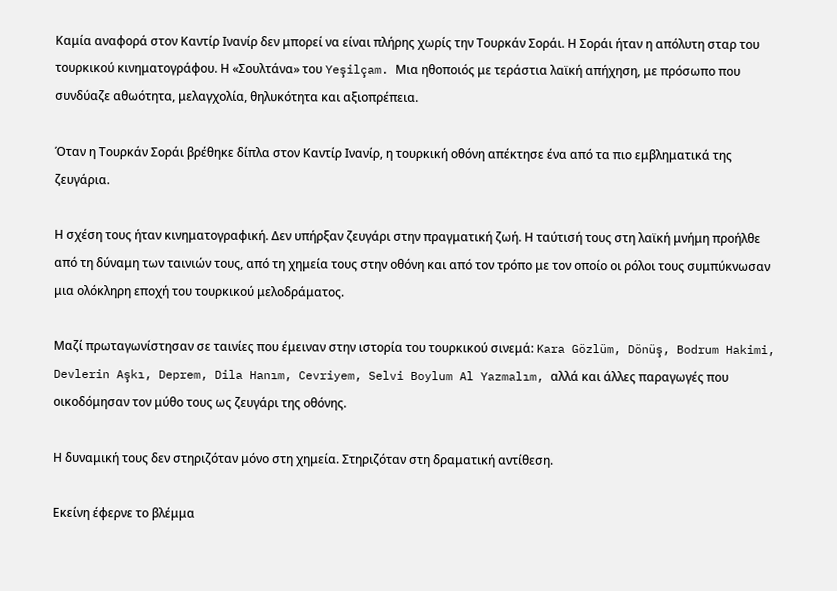Καμία αναφορά στον Καντίρ Ινανίρ δεν μπορεί να είναι πλήρης χωρίς την Τουρκάν Σοράι. Η Σοράι ήταν η απόλυτη σταρ του τουρκικού κινηματογράφου. Η «Σουλτάνα» του Yeşilçam. Μια ηθοποιός με τεράστια λαϊκή απήχηση, με πρόσωπο που συνδύαζε αθωότητα, μελαγχολία, θηλυκότητα και αξιοπρέπεια.

Όταν η Τουρκάν Σοράι βρέθηκε δίπλα στον Καντίρ Ινανίρ, η τουρκική οθόνη απέκτησε ένα από τα πιο εμβληματικά της ζευγάρια.

Η σχέση τους ήταν κινηματογραφική. Δεν υπήρξαν ζευγάρι στην πραγματική ζωή. Η ταύτισή τους στη λαϊκή μνήμη προήλθε από τη δύναμη των ταινιών τους, από τη χημεία τους στην οθόνη και από τον τρόπο με τον οποίο οι ρόλοι τους συμπύκνωσαν μια ολόκληρη εποχή του τουρκικού μελοδράματος.

Μαζί πρωταγωνίστησαν σε ταινίες που έμειναν στην ιστορία του τουρκικού σινεμά: Kara Gözlüm, Dönüş, Bodrum Hakimi, Devlerin Aşkı, Deprem, Dila Hanım, Cevriyem, Selvi Boylum Al Yazmalım, αλλά και άλλες παραγωγές που οικοδόμησαν τον μύθο τους ως ζευγάρι της οθόνης.

Η δυναμική τους δεν στηριζόταν μόνο στη χημεία. Στηριζόταν στη δραματική αντίθεση.

Εκείνη έφερνε το βλέμμα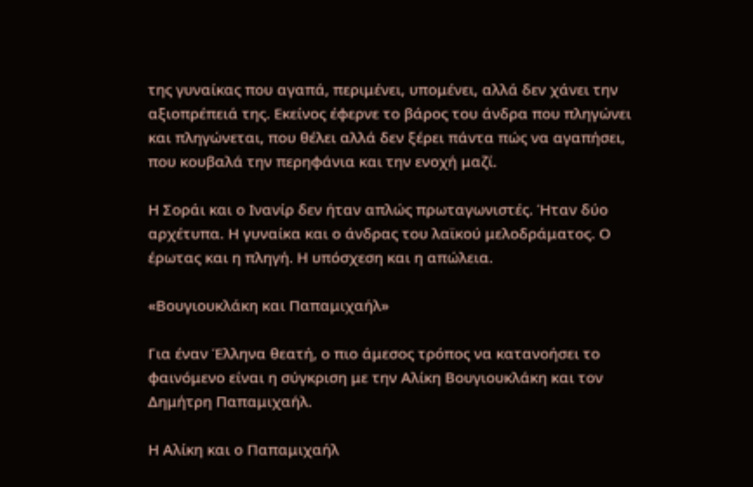της γυναίκας που αγαπά, περιμένει, υπομένει, αλλά δεν χάνει την αξιοπρέπειά της. Εκείνος έφερνε το βάρος του άνδρα που πληγώνει και πληγώνεται, που θέλει αλλά δεν ξέρει πάντα πώς να αγαπήσει, που κουβαλά την περηφάνια και την ενοχή μαζί.

Η Σοράι και ο Ινανίρ δεν ήταν απλώς πρωταγωνιστές. Ήταν δύο αρχέτυπα. Η γυναίκα και ο άνδρας του λαϊκού μελοδράματος. Ο έρωτας και η πληγή. Η υπόσχεση και η απώλεια.

«Βουγιουκλάκη και Παπαμιχαήλ»

Για έναν Έλληνα θεατή, ο πιο άμεσος τρόπος να κατανοήσει το φαινόμενο είναι η σύγκριση με την Αλίκη Βουγιουκλάκη και τον Δημήτρη Παπαμιχαήλ.

Η Αλίκη και ο Παπαμιχαήλ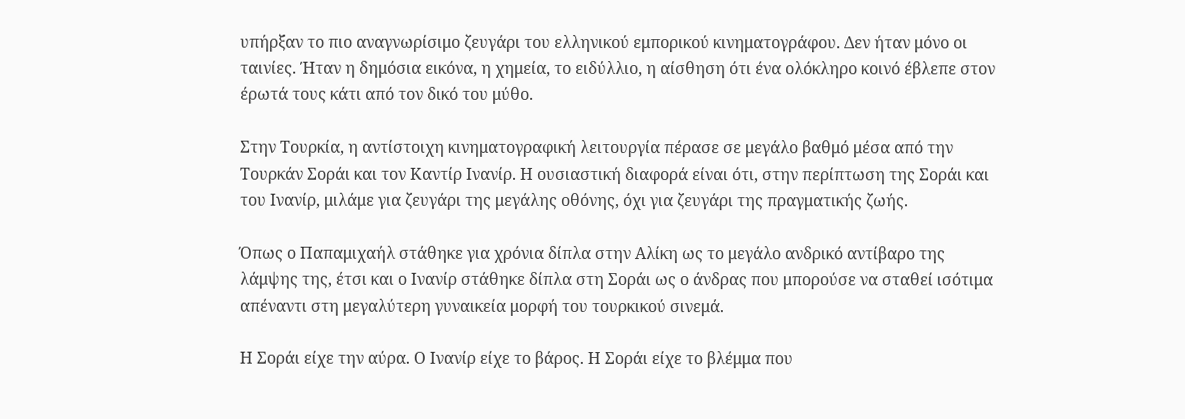υπήρξαν το πιο αναγνωρίσιμο ζευγάρι του ελληνικού εμπορικού κινηματογράφου. Δεν ήταν μόνο οι ταινίες. Ήταν η δημόσια εικόνα, η χημεία, το ειδύλλιο, η αίσθηση ότι ένα ολόκληρο κοινό έβλεπε στον έρωτά τους κάτι από τον δικό του μύθο.

Στην Τουρκία, η αντίστοιχη κινηματογραφική λειτουργία πέρασε σε μεγάλο βαθμό μέσα από την Τουρκάν Σοράι και τον Καντίρ Ινανίρ. Η ουσιαστική διαφορά είναι ότι, στην περίπτωση της Σοράι και του Ινανίρ, μιλάμε για ζευγάρι της μεγάλης οθόνης, όχι για ζευγάρι της πραγματικής ζωής.

Όπως ο Παπαμιχαήλ στάθηκε για χρόνια δίπλα στην Αλίκη ως το μεγάλο ανδρικό αντίβαρο της λάμψης της, έτσι και ο Ινανίρ στάθηκε δίπλα στη Σοράι ως ο άνδρας που μπορούσε να σταθεί ισότιμα απέναντι στη μεγαλύτερη γυναικεία μορφή του τουρκικού σινεμά.

Η Σοράι είχε την αύρα. Ο Ινανίρ είχε το βάρος. Η Σοράι είχε το βλέμμα που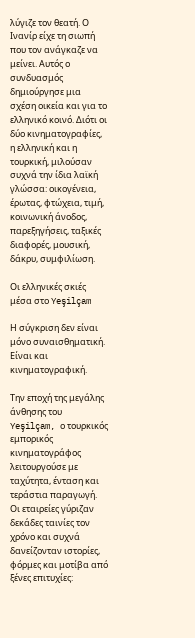λύγιζε τον θεατή. Ο Ινανίρ είχε τη σιωπή που τον ανάγκαζε να μείνει. Αυτός ο συνδυασμός δημιούργησε μια σχέση οικεία και για το ελληνικό κοινό. Διότι οι δύο κινηματογραφίες, η ελληνική και η τουρκική, μιλούσαν συχνά την ίδια λαϊκή γλώσσα: οικογένεια, έρωτας, φτώχεια, τιμή, κοινωνική άνοδος, παρεξηγήσεις, ταξικές διαφορές, μουσική, δάκρυ, συμφιλίωση.

Οι ελληνικές σκιές μέσα στο Yeşilçam

Η σύγκριση δεν είναι μόνο συναισθηματική. Είναι και κινηματογραφική.

Την εποχή της μεγάλης άνθησης του Yeşilçam, ο τουρκικός εμπορικός κινηματογράφος λειτουργούσε με ταχύτητα, ένταση και τεράστια παραγωγή. Οι εταιρείες γύριζαν δεκάδες ταινίες τον χρόνο και συχνά δανείζονταν ιστορίες, φόρμες και μοτίβα από ξένες επιτυχίες: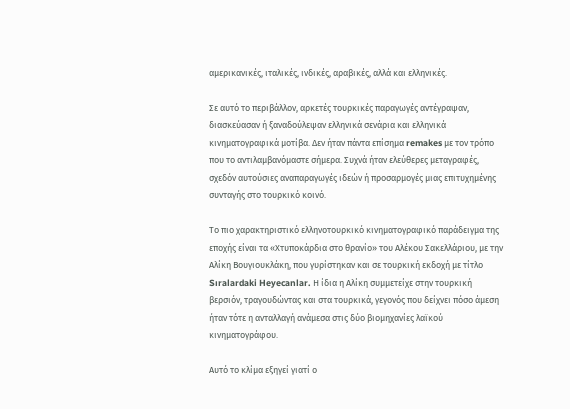αμερικανικές, ιταλικές, ινδικές, αραβικές, αλλά και ελληνικές.

Σε αυτό το περιβάλλον, αρκετές τουρκικές παραγωγές αντέγραψαν, διασκεύασαν ή ξαναδούλεψαν ελληνικά σενάρια και ελληνικά κινηματογραφικά μοτίβα. Δεν ήταν πάντα επίσημα remakes με τον τρόπο που το αντιλαμβανόμαστε σήμερα. Συχνά ήταν ελεύθερες μεταγραφές, σχεδόν αυτούσιες αναπαραγωγές ιδεών ή προσαρμογές μιας επιτυχημένης συνταγής στο τουρκικό κοινό.

Το πιο χαρακτηριστικό ελληνοτουρκικό κινηματογραφικό παράδειγμα της εποχής είναι τα «Χτυποκάρδια στο θρανίο» του Αλέκου Σακελλάριου, με την Αλίκη Βουγιουκλάκη, που γυρίστηκαν και σε τουρκική εκδοχή με τίτλο Sıralardaki Heyecanlar. Η ίδια η Αλίκη συμμετείχε στην τουρκική βερσιόν, τραγουδώντας και στα τουρκικά, γεγονός που δείχνει πόσο άμεση ήταν τότε η ανταλλαγή ανάμεσα στις δύο βιομηχανίες λαϊκού κινηματογράφου.

Αυτό το κλίμα εξηγεί γιατί ο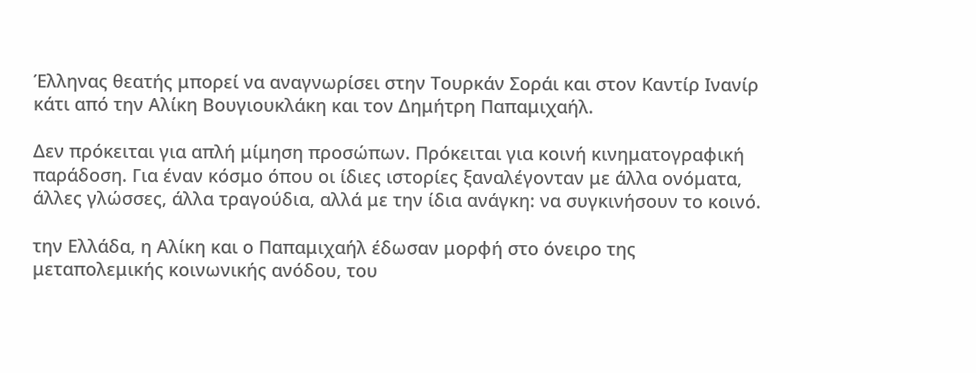Έλληνας θεατής μπορεί να αναγνωρίσει στην Τουρκάν Σοράι και στον Καντίρ Ινανίρ κάτι από την Αλίκη Βουγιουκλάκη και τον Δημήτρη Παπαμιχαήλ.

Δεν πρόκειται για απλή μίμηση προσώπων. Πρόκειται για κοινή κινηματογραφική παράδοση. Για έναν κόσμο όπου οι ίδιες ιστορίες ξαναλέγονταν με άλλα ονόματα, άλλες γλώσσες, άλλα τραγούδια, αλλά με την ίδια ανάγκη: να συγκινήσουν το κοινό.

την Ελλάδα, η Αλίκη και ο Παπαμιχαήλ έδωσαν μορφή στο όνειρο της μεταπολεμικής κοινωνικής ανόδου, του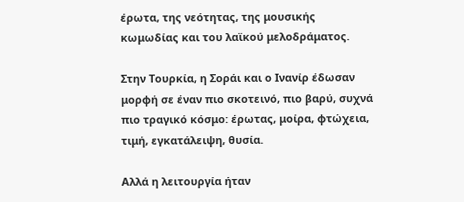έρωτα, της νεότητας, της μουσικής κωμωδίας και του λαϊκού μελοδράματος.

Στην Τουρκία, η Σοράι και ο Ινανίρ έδωσαν μορφή σε έναν πιο σκοτεινό, πιο βαρύ, συχνά πιο τραγικό κόσμο: έρωτας, μοίρα, φτώχεια, τιμή, εγκατάλειψη, θυσία.

Αλλά η λειτουργία ήταν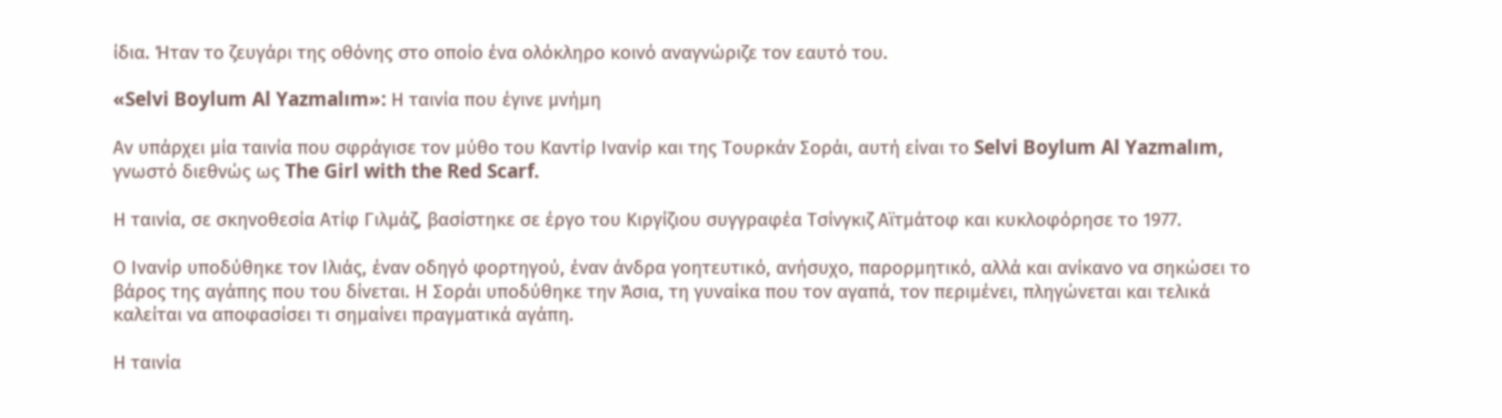ίδια. Ήταν το ζευγάρι της οθόνης στο οποίο ένα ολόκληρο κοινό αναγνώριζε τον εαυτό του.

«Selvi Boylum Al Yazmalım»: Η ταινία που έγινε μνήμη

Αν υπάρχει μία ταινία που σφράγισε τον μύθο του Καντίρ Ινανίρ και της Τουρκάν Σοράι, αυτή είναι το Selvi Boylum Al Yazmalım, γνωστό διεθνώς ως The Girl with the Red Scarf.

Η ταινία, σε σκηνοθεσία Ατίφ Γιλμάζ, βασίστηκε σε έργο του Κιργίζιου συγγραφέα Τσίνγκιζ Αϊτμάτοφ και κυκλοφόρησε το 1977.

Ο Ινανίρ υποδύθηκε τον Ιλιάς, έναν οδηγό φορτηγού, έναν άνδρα γοητευτικό, ανήσυχο, παρορμητικό, αλλά και ανίκανο να σηκώσει το βάρος της αγάπης που του δίνεται. Η Σοράι υποδύθηκε την Άσια, τη γυναίκα που τον αγαπά, τον περιμένει, πληγώνεται και τελικά καλείται να αποφασίσει τι σημαίνει πραγματικά αγάπη.

Η ταινία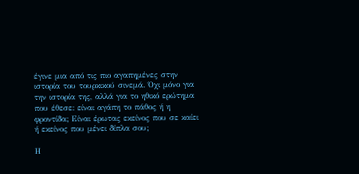έγινε μια από τις πιο αγαπημένες στην ιστορία του τουρκικού σινεμά. Όχι μόνο για την ιστορία της, αλλά για το ηθικό ερώτημα που έθεσε: είναι αγάπη το πάθος ή η φροντίδα; Είναι έρωτας εκείνος που σε καίει ή εκείνος που μένει δίπλα σου;

Η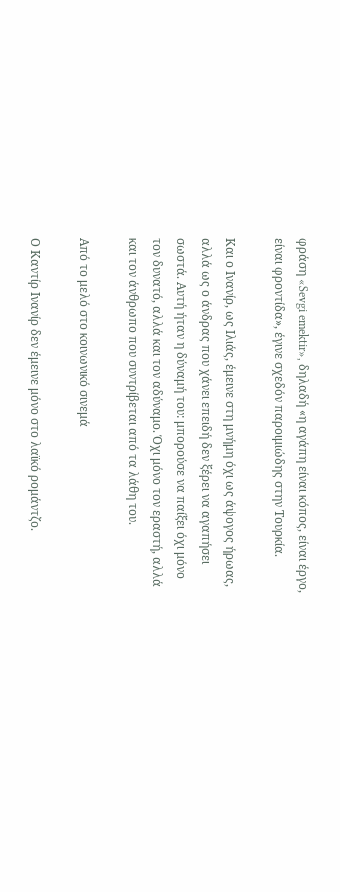φράση «Sevgi emektir», δηλαδή «η αγάπη είναι κόπος, είναι έργο, είναι φροντίδα», έγινε σχεδόν παροιμιώδης στην Τουρκία.

Και ο Ινανίρ, ως Ιλιάς, έμεινε στη μνήμη όχι ως άψογος ήρωας, αλλά ως ο άνδρας που χάνει επειδή δεν ξέρει να αγαπήσει σωστά. Αυτή ήταν η δύναμή του: μπορούσε να παίξει όχι μόνο τον δυνατό, αλλά και τον αδύναμο. Όχι μόνο τον εραστή, αλλά και τον άνθρωπο που συντρίβεται από τα λάθη του.

Από το μελό στο κοινωνικό σινεμά

Ο Καντίρ Ινανίρ δεν έμεινε μόνο στο λαϊκό ρομάντζο.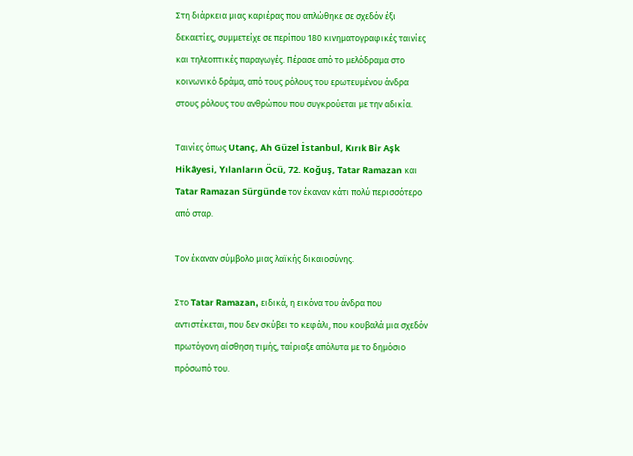Στη διάρκεια μιας καριέρας που απλώθηκε σε σχεδόν έξι δεκαετίες, συμμετείχε σε περίπου 180 κινηματογραφικές ταινίες και τηλεοπτικές παραγωγές. Πέρασε από το μελόδραμα στο κοινωνικό δράμα, από τους ρόλους του ερωτευμένου άνδρα στους ρόλους του ανθρώπου που συγκρούεται με την αδικία.

Ταινίες όπως Utanç, Ah Güzel İstanbul, Kırık Bir Aşk Hikâyesi, Yılanların Öcü, 72. Koğuş, Tatar Ramazan και Tatar Ramazan Sürgünde τον έκαναν κάτι πολύ περισσότερο από σταρ.

Τον έκαναν σύμβολο μιας λαϊκής δικαιοσύνης.

Στο Tatar Ramazan, ειδικά, η εικόνα του άνδρα που αντιστέκεται, που δεν σκύβει το κεφάλι, που κουβαλά μια σχεδόν πρωτόγονη αίσθηση τιμής, ταίριαξε απόλυτα με το δημόσιο πρόσωπό του.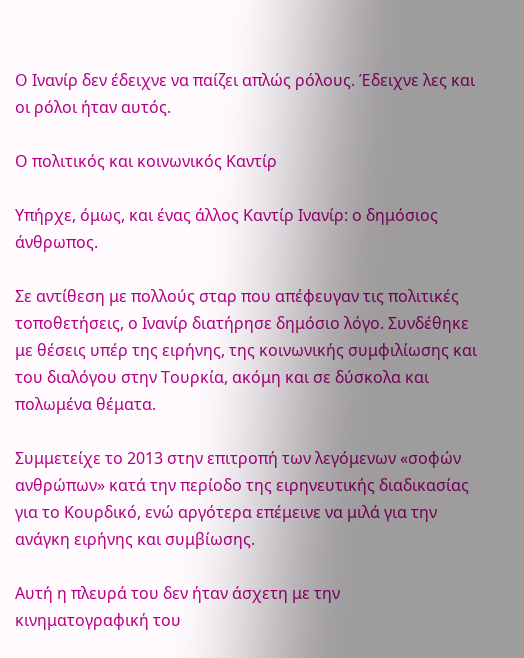Ο Ινανίρ δεν έδειχνε να παίζει απλώς ρόλους. Έδειχνε λες και οι ρόλοι ήταν αυτός.

Ο πολιτικός και κοινωνικός Καντίρ

Υπήρχε, όμως, και ένας άλλος Καντίρ Ινανίρ: ο δημόσιος άνθρωπος.

Σε αντίθεση με πολλούς σταρ που απέφευγαν τις πολιτικές τοποθετήσεις, ο Ινανίρ διατήρησε δημόσιο λόγο. Συνδέθηκε με θέσεις υπέρ της ειρήνης, της κοινωνικής συμφιλίωσης και του διαλόγου στην Τουρκία, ακόμη και σε δύσκολα και πολωμένα θέματα.

Συμμετείχε το 2013 στην επιτροπή των λεγόμενων «σοφών ανθρώπων» κατά την περίοδο της ειρηνευτικής διαδικασίας για το Κουρδικό, ενώ αργότερα επέμεινε να μιλά για την ανάγκη ειρήνης και συμβίωσης.

Αυτή η πλευρά του δεν ήταν άσχετη με την κινηματογραφική του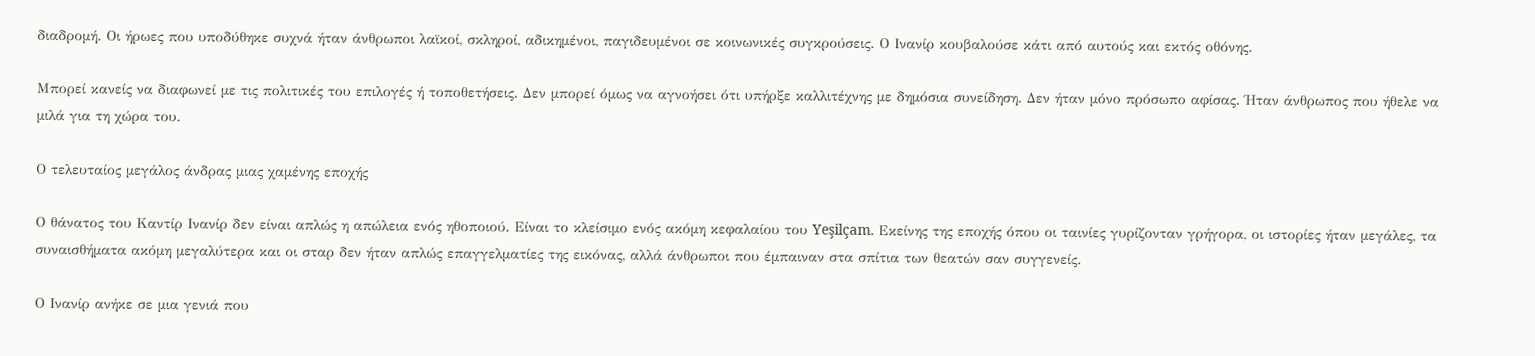διαδρομή. Οι ήρωες που υποδύθηκε συχνά ήταν άνθρωποι λαϊκοί, σκληροί, αδικημένοι, παγιδευμένοι σε κοινωνικές συγκρούσεις. Ο Ινανίρ κουβαλούσε κάτι από αυτούς και εκτός οθόνης.

Μπορεί κανείς να διαφωνεί με τις πολιτικές του επιλογές ή τοποθετήσεις. Δεν μπορεί όμως να αγνοήσει ότι υπήρξε καλλιτέχνης με δημόσια συνείδηση. Δεν ήταν μόνο πρόσωπο αφίσας. Ήταν άνθρωπος που ήθελε να μιλά για τη χώρα του.

Ο τελευταίος μεγάλος άνδρας μιας χαμένης εποχής

Ο θάνατος του Καντίρ Ινανίρ δεν είναι απλώς η απώλεια ενός ηθοποιού. Είναι το κλείσιμο ενός ακόμη κεφαλαίου του Yeşilçam. Εκείνης της εποχής όπου οι ταινίες γυρίζονταν γρήγορα, οι ιστορίες ήταν μεγάλες, τα συναισθήματα ακόμη μεγαλύτερα και οι σταρ δεν ήταν απλώς επαγγελματίες της εικόνας, αλλά άνθρωποι που έμπαιναν στα σπίτια των θεατών σαν συγγενείς.

Ο Ινανίρ ανήκε σε μια γενιά που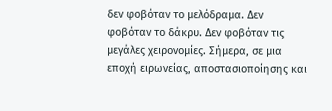δεν φοβόταν το μελόδραμα. Δεν φοβόταν το δάκρυ. Δεν φοβόταν τις μεγάλες χειρονομίες. Σήμερα, σε μια εποχή ειρωνείας, αποστασιοποίησης και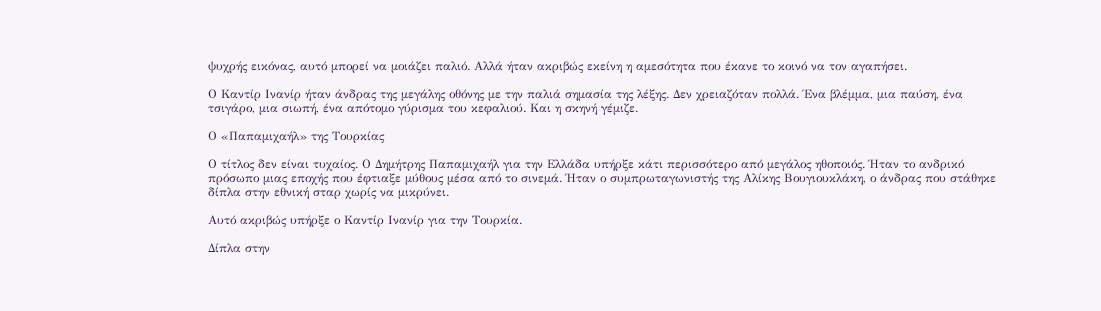ψυχρής εικόνας, αυτό μπορεί να μοιάζει παλιό. Αλλά ήταν ακριβώς εκείνη η αμεσότητα που έκανε το κοινό να τον αγαπήσει.

Ο Καντίρ Ινανίρ ήταν άνδρας της μεγάλης οθόνης με την παλιά σημασία της λέξης. Δεν χρειαζόταν πολλά. Ένα βλέμμα, μια παύση, ένα τσιγάρο, μια σιωπή, ένα απότομο γύρισμα του κεφαλιού. Και η σκηνή γέμιζε.

Ο «Παπαμιχαήλ» της Τουρκίας

Ο τίτλος δεν είναι τυχαίος. Ο Δημήτρης Παπαμιχαήλ για την Ελλάδα υπήρξε κάτι περισσότερο από μεγάλος ηθοποιός. Ήταν το ανδρικό πρόσωπο μιας εποχής που έφτιαξε μύθους μέσα από το σινεμά. Ήταν ο συμπρωταγωνιστής της Αλίκης Βουγιουκλάκη, ο άνδρας που στάθηκε δίπλα στην εθνική σταρ χωρίς να μικρύνει.

Αυτό ακριβώς υπήρξε ο Καντίρ Ινανίρ για την Τουρκία.

Δίπλα στην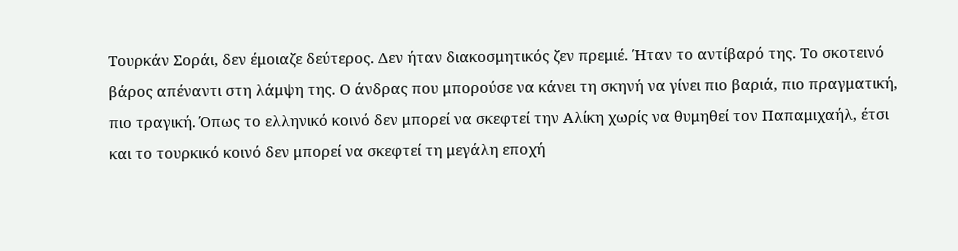Τουρκάν Σοράι, δεν έμοιαζε δεύτερος. Δεν ήταν διακοσμητικός ζεν πρεμιέ. Ήταν το αντίβαρό της. Το σκοτεινό βάρος απέναντι στη λάμψη της. Ο άνδρας που μπορούσε να κάνει τη σκηνή να γίνει πιο βαριά, πιο πραγματική, πιο τραγική. Όπως το ελληνικό κοινό δεν μπορεί να σκεφτεί την Αλίκη χωρίς να θυμηθεί τον Παπαμιχαήλ, έτσι και το τουρκικό κοινό δεν μπορεί να σκεφτεί τη μεγάλη εποχή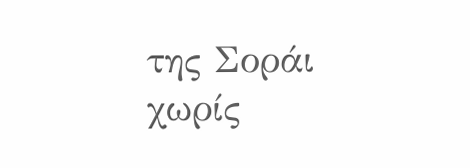της Σοράι χωρίς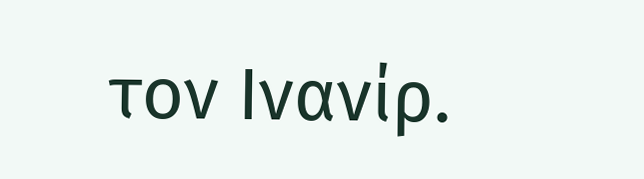τον Ινανίρ.